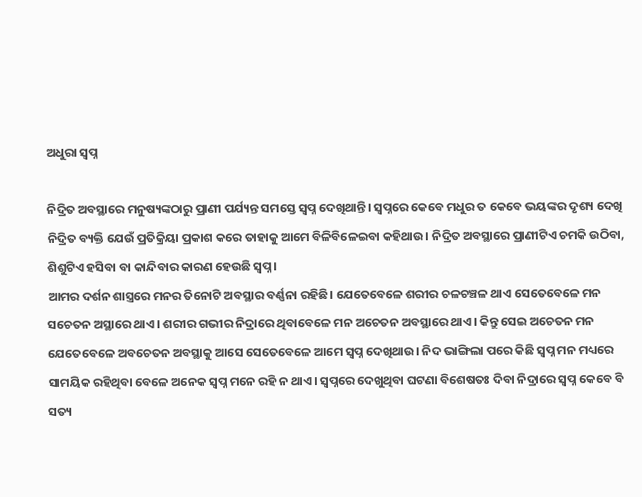ଅଧୁରା ସ୍ୱପ୍ନ

ନିଦ୍ରିତ ଅବସ୍ଥାରେ ମନୁଷ୍ୟଙ୍କଠାରୁ ପ୍ରାଣୀ ପର୍ଯ୍ୟନ୍ତ ସମସ୍ତେ ସ୍ବପ୍ନ ଦେଖିଥାନ୍ତି। ସ୍ବପ୍ନରେ କେବେ ମଧୁର ତ କେବେ ଭୟଙ୍କର ଦୃଶ୍ୟ ଦେଖି ନିଦ୍ରିତ ବ୍ୟକ୍ତି ଯେଉଁ ପ୍ରତିକ୍ରିୟା ପ୍ରକାଶ କରେ ତାହାକୁ ଆମେ ବିଳିବିଳେଇବା କହିଥାଉ। ନିଦ୍ରିତ ଅବସ୍ଥାରେ ପ୍ରାଣୀଟିଏ ଚମକି ଉଠିବା, ଶିଶୁଟିଏ ହସିବା ବା କାନ୍ଦିବାର କାରଣ ହେଉଛି ସ୍ବପ୍ନ।
ଆମର ଦର୍ଶନ ଶାସ୍ତ୍ରରେ ମନର ତିନୋଟି ଅବସ୍ଥାର ବର୍ଣ୍ଣନା ରହିଛି। ଯେତେବେଳେ ଶରୀର ଚଳଚଞ୍ଚଳ ଥାଏ ସେତେବେଳେ ମନ ସଚେତନ ଅସ୍ଥାରେ ଥାଏ। ଶରୀର ଗଭୀର ନିଦ୍ରାରେ ଥିବାବେଳେ ମନ ଅଚେତନ ଅବସ୍ଥାରେ ଥାଏ। କିନ୍ତୁ ସେଇ ଅଚେତନ ମନ ଯେତେବେଳେ ଅବଚେତନ ଅବସ୍ଥାକୁ ଆସେ ସେତେବେଳେ ଆମେ ସ୍ବପ୍ନ ଦେଖିଥାଉ। ନିଦ ଭାଙ୍ଗିଲା ପରେ କିଛି ସ୍ବପ୍ନ ମନ ମଧ୍ୟରେ ସାମୟିକ ରହିଥିବା ବେଳେ ଅନେକ ସ୍ବପ୍ନ ମନେ ରହି ନ ଥାଏ। ସ୍ବପ୍ନରେ ଦେଖୁଥିବା ଘଟଣା ବିଶେଷତଃ ଦିବା ନିଦ୍ରାରେ ସ୍ବପ୍ନ କେବେ ବି ସତ୍ୟ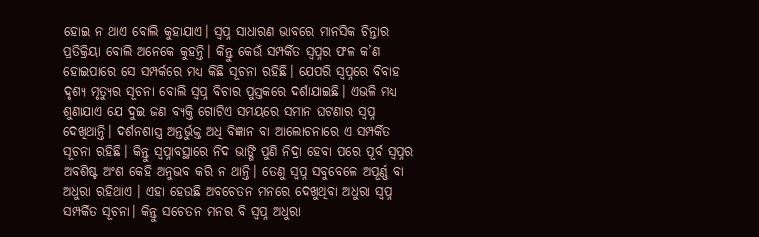ହୋଇ ନ ଥାଏ ବୋଲି କୁହାଯାଏ। ସ୍ବପ୍ନ ସାଧାରଣ ଭାବରେ ମାନସିକ ଚିନ୍ତାର ପ୍ରତିକ୍ରିୟା ବୋଲି ଅନେକେ କୁହନ୍ତି। କିନ୍ତୁ କେଉଁ ସମ୍ପର୍କିତ ସ୍ବପ୍ନର ଫଳ କ’ଣ ହୋଇପାରେ ସେ ସମ୍ପର୍କରେ ମଧ୍ୟ କିଛି ସୂଚନା ରହିଛି। ଯେପରି ସ୍ବପ୍ନରେ ବିବାହ ଦୃଶ୍ୟ ମୃତ୍ୟୁର ସୂଚନା ବୋଲି ସ୍ବପ୍ନ ବିଚାର ପୁସ୍ତକରେ ଦର୍ଶାଯାଇଛି। ଏଭଳି ମଧ୍ୟ ଶୁଣାଯାଏ ଯେ ଦୁଇ ଜଣ ବ୍ୟକ୍ତି ଗୋଟିଏ ସମୟରେ ସମାନ ଘଟଣାର ସ୍ବପ୍ନ ଦେଖିଥାନ୍ତି। ଦର୍ଶନଶାସ୍ତ୍ର ଅନ୍ତର୍ଭୁକ୍ତ ଅଧି ବିଜ୍ଞାନ ବା ଆଲୋଚନାରେ ଏ ସମ୍ପର୍କିତ ସୂଚନା ରହିଛି। କିନ୍ତୁ ସ୍ବପ୍ନାବସ୍ଥାରେ ନିଦ ଭାଙ୍ଗି ପୁଣି ନିଦ୍ରା ହେବା ପରେ ପୂର୍ବ ସ୍ବପ୍ନର ଅବଶିଷ୍ଟ ଅଂଶ କେହି ଅନୁଭବ କରି ନ ଥାନ୍ତି। ତେଣୁ ସ୍ବପ୍ନ ସବୁବେଳେ ଅପୂର୍ଣ୍ଣ ବା ଅଧୁରା ରହିଥାଏ । ଏହା ହେଉଛି ଅବଚେତନ ମନରେ ଦେଖୁଥିବା ଅଧୁରା ସ୍ବପ୍ନ ସମ୍ପର୍କିତ ସୂଚନା। କିନ୍ତୁ ସଚେତନ ମନର ବି ସ୍ବପ୍ନ ଅଧୁରା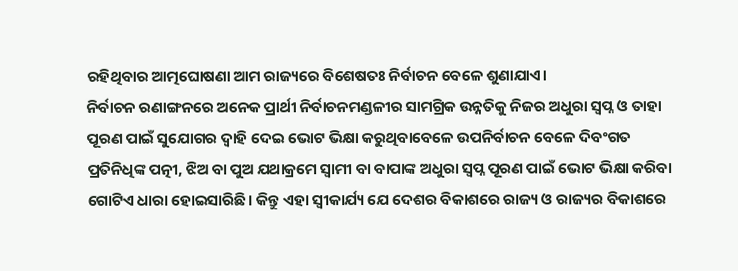ରହିଥିବାର ଆତ୍ମଘୋଷଣା ଆମ ରାଜ୍ୟରେ ବିଶେଷତଃ ନିର୍ବାଚନ ବେଳେ ଶୁଣାଯାଏ।
ନିର୍ବାଚନ ରଣାଙ୍ଗନରେ ଅନେକ ପ୍ରାର୍ଥୀ ନିର୍ବାଚନମଣ୍ଡଳୀର ସାମଗ୍ରିକ ଉନ୍ନତିକୁ ନିଜର ଅଧୁରା ସ୍ବପ୍ନ ଓ ତାହା ପୂରଣ ପାଇଁ ସୁଯୋଗର ଦ୍ୱାହି ଦେଇ ଭୋଟ ଭିକ୍ଷା କରୁଥିବାବେଳେ ଉପନିର୍ବାଚନ ବେଳେ ଦିବଂଗତ ପ୍ରତିନିଧିଙ୍କ ପତ୍ନୀ, ଝିଅ ବା ପୁଅ ଯଥାକ୍ରମେ ସ୍ବାମୀ ବା ବାପାଙ୍କ ଅଧୁରା ସ୍ବପ୍ନ ପୂରଣ ପାଇଁ ଭୋଟ ଭିକ୍ଷା କରିବା ଗୋଟିଏ ଧାରା ହୋଇସାରିଛି। କିନ୍ତୁ ଏହା ସ୍ବୀକାର୍ଯ୍ୟ ଯେ ଦେଶର ବିକାଶରେ ରାଜ୍ୟ ଓ ରାଜ୍ୟର ବିକାଶରେ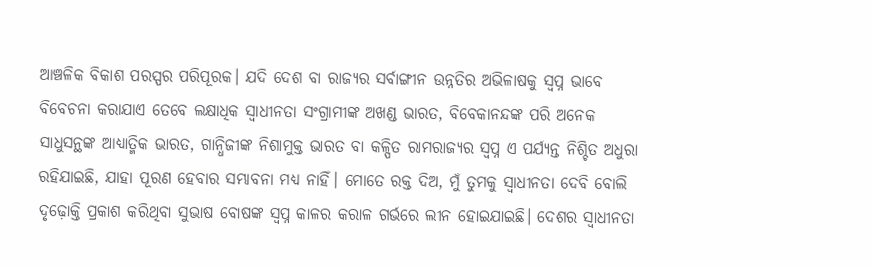ଆଞ୍ଚଳିକ ବିକାଶ ପରସ୍ପର ପରିପୂରକ। ଯଦି ଦେଶ ବା ରାଜ୍ୟର ସର୍ବାଙ୍ଗୀନ ଉନ୍ନତିର ଅଭିଳାଷକୁ ସ୍ବପ୍ନ ଭାବେ ବିବେଚନା କରାଯାଏ ତେବେ ଲକ୍ଷାଧିକ ସ୍ବାଧୀନତା ସଂଗ୍ରାମୀଙ୍କ ଅଖଣ୍ଡ ଭାରତ, ବିବେକାନନ୍ଦଙ୍କ ପରି ଅନେକ ସାଧୁସନ୍ଥଙ୍କ ଆଧ୍ୟାତ୍ମିକ ଭାରତ, ଗାନ୍ଧିଜୀଙ୍କ ନିଶାମୁକ୍ତ ଭାରତ ବା କଳ୍ପିତ ରାମରାଜ୍ୟର ସ୍ବପ୍ନ ଏ ପର୍ଯ୍ୟନ୍ତ ନିଶ୍ଚିତ ଅଧୁରା ରହିଯାଇଛି, ଯାହା ପୂରଣ ହେବାର ସମ୍ଭାବନା ମଧ୍ୟ ନାହିଁ। ମୋତେ ରକ୍ତ ଦିଅ, ମୁଁ ତୁମକୁ ସ୍ବାଧୀନତା ଦେବି ବୋଲି ଦୃଢ଼ୋକ୍ତି ପ୍ରକାଶ କରିଥିବା ସୁଭାଷ ବୋଷଙ୍କ ସ୍ବପ୍ନ କାଳର କରାଳ ଗର୍ଭରେ ଲୀନ ହୋଇଯାଇଛି। ଦେଶର ସ୍ବାଧୀନତା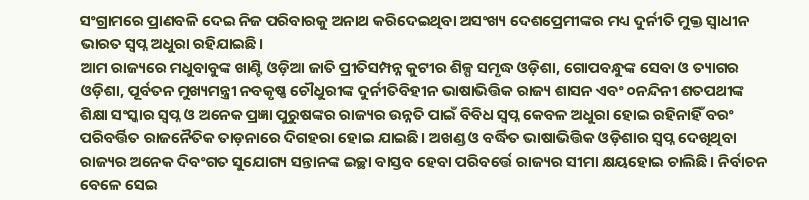ସଂଗ୍ରାମରେ ପ୍ରାଣବଳି ଦେଇ ନିଜ ପରିବାରକୁ ଅନାଥ କରିଦେଇଥିବା ଅସଂଖ୍ୟ ଦେଶପ୍ରେମୀଙ୍କର ମଧ୍ୟ ଦୁର୍ନୀତି ମୁକ୍ତ ସ୍ବାଧୀନ ଭାରତ ସ୍ବପ୍ନ ଅଧୁରା ରହିଯାଇଛି।
ଆମ ରାଜ୍ୟରେ ମଧୁବାବୁଙ୍କ ଖାଣ୍ଟି ଓଡ଼ିଆ ଜାତି ପ୍ରୀତିସମ୍ପନ୍ନ କୁଟୀର ଶିଳ୍ପ ସମୃଦ୍ଧ ଓଡ଼ିଶା, ଗୋପବନ୍ଧୁଙ୍କ ସେବା ଓ ତ୍ୟାଗର ଓଡ଼ିଶା, ପୂର୍ବତନ ମୁଖ୍ୟମନ୍ତ୍ରୀ ନବକୃଷ୍ଣ ଚୌଧୁରୀଙ୍କ ଦୁର୍ନୀତିବିହୀନ ଭାଷାଭିତ୍ତିକ ରାଜ୍ୟ ଶାସନ ଏବଂ ୦ନନ୍ଦିନୀ ଶତପଥୀଙ୍କ ଶିକ୍ଷା ସଂସ୍କାର ସ୍ବପ୍ନ ଓ ଅନେକ ପ୍ରଜ୍ଞା ପୁରୁଷଙ୍କର ରାଜ୍ୟର ଉନ୍ନତି ପାଇଁ ବିବିଧ ସ୍ବପ୍ନ କେବଳ ଅଧୁରା ହୋଇ ରହିନାହିଁ ବରଂ ପରିବର୍ତ୍ତିତ ରାଜନୈତିକ ତାଡ଼ନାରେ ଦିଗହରା ହୋଇ ଯାଇଛି। ଅଖଣ୍ଡ ଓ ବର୍ଦ୍ଧିତ ଭାଷାଭିତ୍ତିକ ଓଡ଼ିଶାର ସ୍ବପ୍ନ ଦେଖିଥିବା ରାଜ୍ୟର ଅନେକ ଦିବଂଗତ ସୁଯୋଗ୍ୟ ସନ୍ତାନଙ୍କ ଇଚ୍ଛା ବାସ୍ତବ ହେବା ପରିବର୍ତ୍ତେ ରାଜ୍ୟର ସୀମା କ୍ଷୟହୋଇ ଚାଲିଛି। ନିର୍ବାଚନ ବେଳେ ସେଇ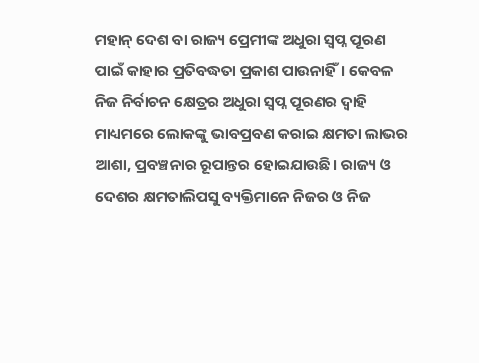ମହାନ୍‌ ଦେଶ ବା ରାଜ୍ୟ ପ୍ରେମୀଙ୍କ ଅଧୁରା ସ୍ବପ୍ନ ପୂରଣ ପାଇଁ କାହାର ପ୍ରତିବଦ୍ଧତା ପ୍ରକାଶ ପାଉନାହିଁ। କେବଳ ନିଜ ନିର୍ବାଚନ କ୍ଷେତ୍ରର ଅଧୁରା ସ୍ବପ୍ନ ପୂରଣର ଦ୍ୱାହି ମାଧ୍ୟମରେ ଲୋକଙ୍କୁ ଭାବପ୍ରବଣ କରାଇ କ୍ଷମତା ଲାଭର ଆଶା, ପ୍ରବଞ୍ଚନାର ରୂପାନ୍ତର ହୋଇଯାଉଛି। ରାଜ୍ୟ ଓ ଦେଶର କ୍ଷମତାଲିପସୁ ବ୍ୟକ୍ତିମାନେ ନିଜର ଓ ନିଜ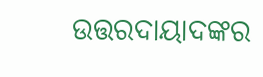ଉତ୍ତରଦାୟାଦଙ୍କର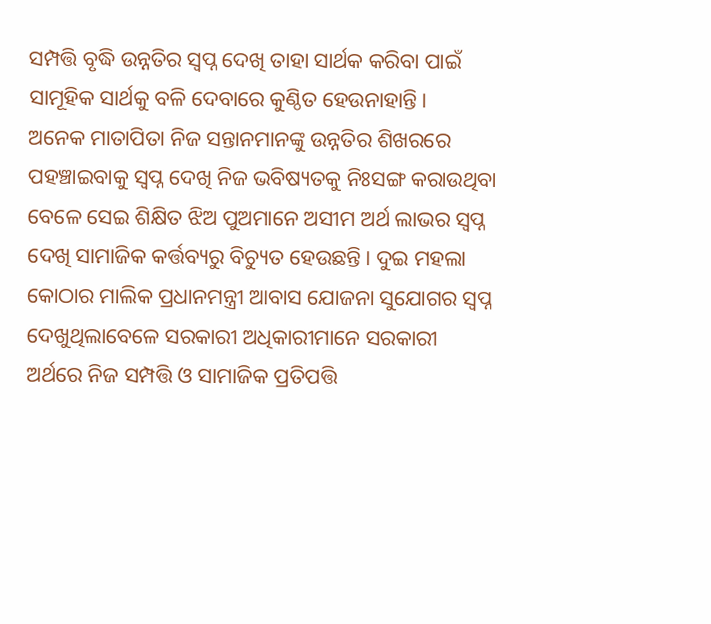ସମ୍ପତ୍ତି ବୃଦ୍ଧି ଉନ୍ନତିର ସ୍ବପ୍ନ ଦେଖି ତାହା ସାର୍ଥକ କରିବା ପାଇଁ ସାମୂହିକ ସାର୍ଥକୁ ବଳି ଦେବାରେ କୁଣ୍ଠିତ ହେଉନାହାନ୍ତି।
ଅନେକ ମାତାପିତା ନିଜ ସନ୍ତାନମାନଙ୍କୁ ଉନ୍ନତିର ଶିଖରରେ ପହଞ୍ଚାଇବାକୁ ସ୍ବପ୍ନ ଦେଖି ନିଜ ଭବିଷ୍ୟତକୁ ନିଃସଙ୍ଗ କରାଉଥିବା ବେଳେ ସେଇ ଶିକ୍ଷିତ ଝିଅ ପୁଅମାନେ ଅସୀମ ଅର୍ଥ ଲାଭର ସ୍ବପ୍ନ ଦେଖି ସାମାଜିକ କର୍ତ୍ତବ୍ୟରୁ ବିଚ୍ୟୁତ ହେଉଛନ୍ତି। ଦୁଇ ମହଲା କୋଠାର ମାଲିକ ପ୍ରଧାନମନ୍ତ୍ରୀ ଆବାସ ଯୋଜନା ସୁଯୋଗର ସ୍ବପ୍ନ ଦେଖୁଥିଲାବେଳେ ସରକାରୀ ଅଧିକାରୀମାନେ ସରକାରୀ ଅର୍ଥରେ ନିଜ ସମ୍ପତ୍ତି ଓ ସାମାଜିକ ପ୍ରତିପତ୍ତି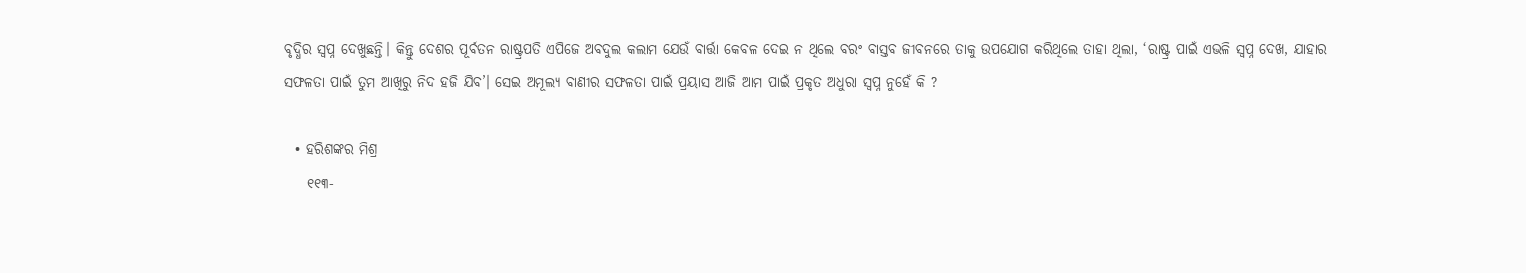ବୃଦ୍ଧିର ସ୍ବପ୍ନ ଦେଖୁଛନ୍ତି। କିନ୍ତୁ ଦେଶର ପୂର୍ବତନ ରାଷ୍ଟ୍ରପତି ଏପିଜେ ଅବଦୁଲ କଲାମ ଯେଉଁ ବାର୍ତ୍ତା କେବଳ ଦେଇ ନ ଥିଲେ ବରଂ ବାସ୍ତବ ଜୀବନରେ ତାକୁ ଉପଯୋଗ କରିଥିଲେ ତାହା ଥିଲା, ‘ରାଷ୍ଟ୍ର ପାଇଁ ଏଭଳି ସ୍ବପ୍ନ ଦେଖ, ଯାହାର ସଫଳତା ପାଇଁ ତୁମ ଆଖିରୁ ନିଦ ହଜି ଯିବ’। ସେଇ ଅମୂଲ୍ୟ ବାଣୀର ସଫଳତା ପାଇଁ ପ୍ରୟାସ ଆଜି ଆମ ପାଇଁ ପ୍ରକୃତ ଅଧୁରା ସ୍ବପ୍ନ ନୁହେଁ କି ?

  • ହରିଶଙ୍କର ମିଶ୍ର
    ୧୧୩-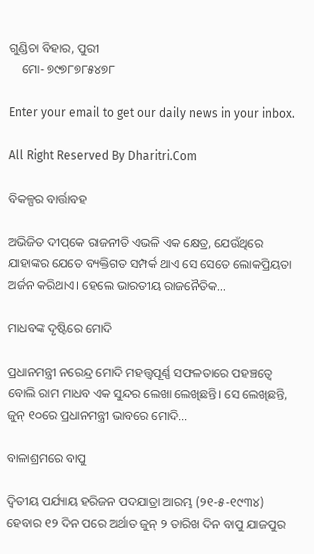ଗୁଣ୍ଡିଚା ବିହାର, ପୁରୀ
    ମୋ- ୭୯୭୮୭୮୫୪୭୮

Enter your email to get our daily news in your inbox.

All Right Reserved By Dharitri.Com

ବିକଳ୍ପର ବାର୍ତ୍ତାବହ

ଅଭିଜିତ ଦୀପ୍‌କେ ରାଜନୀତି ଏଭଳି ଏକ କ୍ଷେତ୍ର, ଯେଉଁଥିରେ ଯାହାଙ୍କର ଯେତେ ବ୍ୟକ୍ତିଗତ ସମ୍ପର୍କ ଥାଏ ସେ ସେତେ ଲୋକପ୍ରିୟତା ଅର୍ଜନ କରିଥାଏ। ହେଲେ ଭାରତୀୟ ରାଜନୈତିକ…

ମାଧବଙ୍କ ଦୃଷ୍ଟିରେ ମୋଦି

ପ୍ରଧାନମନ୍ତ୍ରୀ ନରେନ୍ଦ୍ର ମୋଦି ମହତ୍ତ୍ୱପୂର୍ଣ୍ଣ ସଫଳତାରେ ପହଞ୍ଚତ୍ୱେ ବୋଲି ରାମ ମାଧବ ଏକ ସୁନ୍ଦର ଲେଖା ଲେଖିଛନ୍ତି। ସେ ଲେଖିଛନ୍ତି, ଜୁନ୍‌ ୧୦ରେ ପ୍ରଧାନମନ୍ତ୍ରୀ ଭାବରେ ମୋଦି…

ବାଳାଶ୍ରମରେ ବାପୁ

ଦ୍ବିତୀୟ ପର୍ଯ୍ୟାୟ ହରିଜନ ପଦଯାତ୍ରା ଆରମ୍ଭ (୨୧-୫-୧୯୩୪) ହେବାର ୧୨ ଦିନ ପରେ ଅର୍ଥାତ ଜୁନ୍‌ ୨ ତାରିଖ ଦିନ ବାପୁ ଯାଜପୁର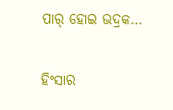ପାର୍‌ ହୋଇ ଭଦ୍ରକ…

ହିଂସାର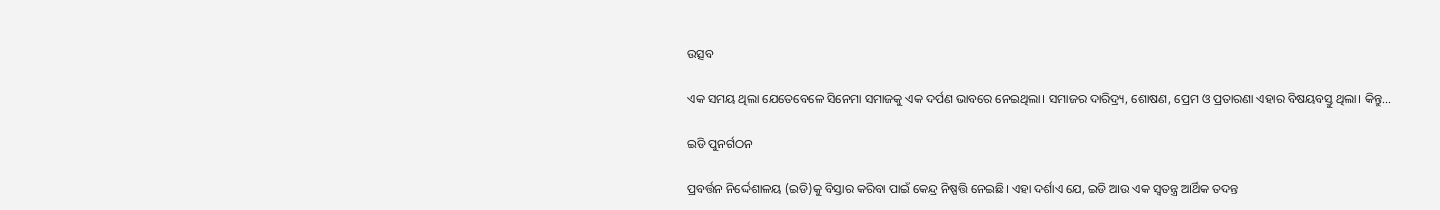ଉତ୍ସବ

ଏକ ସମୟ ଥିଲା ଯେତେବେଳେ ସିନେମା ସମାଜକୁ ଏକ ଦର୍ପଣ ଭାବରେ ନେଇଥିଲା। ସମାଜର ଦାରିଦ୍ର୍ୟ, ଶୋଷଣ, ପ୍ରେମ ଓ ପ୍ରତାରଣା ଏହାର ବିଷୟବସ୍ତୁ ଥିଲା। କିନ୍ତୁ…

ଇଡି ପୁନର୍ଗଠନ

ପ୍ରବର୍ତ୍ତନ ନିର୍ଦ୍ଦେଶାଳୟ (ଇଡି)କୁ ବିସ୍ତାର କରିବା ପାଇଁ କେନ୍ଦ୍ର ନିଷ୍ପତ୍ତି ନେଇଛି। ଏହା ଦର୍ଶାଏ ଯେ, ଇଡି ଆଉ ଏକ ସ୍ବତନ୍ତ୍ର ଆର୍ଥିକ ତଦନ୍ତ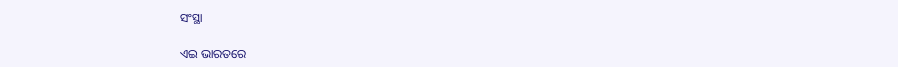ସଂସ୍ଥା

ଏଇ ଭାରତରେ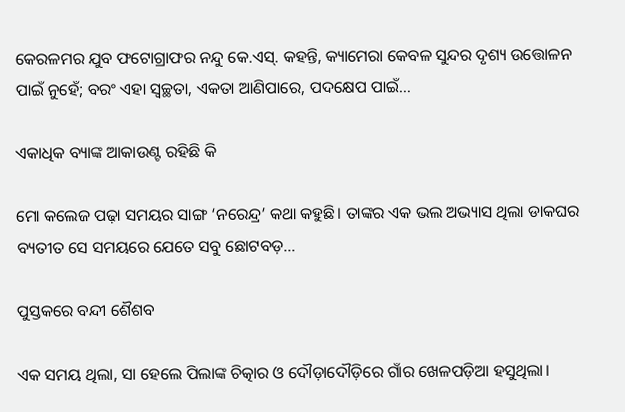କେରଳମର ଯୁବ ଫଟୋଗ୍ରାଫର ନନ୍ଦୁ କେ.ଏସ୍‌. କହନ୍ତି, କ୍ୟାମେରା କେବଳ ସୁନ୍ଦର ଦୃଶ୍ୟ ଉତ୍ତୋଳନ ପାଇଁ ନୁହେଁ; ବରଂ ଏହା ସ୍ବଚ୍ଛତା, ଏକତା ଆଣିପାରେ, ପଦକ୍ଷେପ ପାଇଁ…

ଏକାଧିକ ବ୍ୟାଙ୍କ ଆକାଉଣ୍ଟ ରହିଛି କି

ମୋ କଲେଜ ପଢ଼ା ସମୟର ସାଙ୍ଗ ‘ନରେନ୍ଦ୍ର’ କଥା କହୁଛି। ତାଙ୍କର ଏକ ଭଲ ଅଭ୍ୟାସ ଥିଲା ଡାକଘର ବ୍ୟତୀତ ସେ ସମୟରେ ଯେତେ ସବୁ ଛୋଟବଡ଼…

ପୁସ୍ତକରେ ବନ୍ଦୀ ଶୈଶବ

ଏକ ସମୟ ଥିଲା, ସା ହେଲେ ପିଲାଙ୍କ ଚିତ୍କାର ଓ ଦୌଡ଼ାଦୌଡ଼ିରେ ଗାଁର ଖେଳପଡ଼ିଆ ହସୁଥିଲା।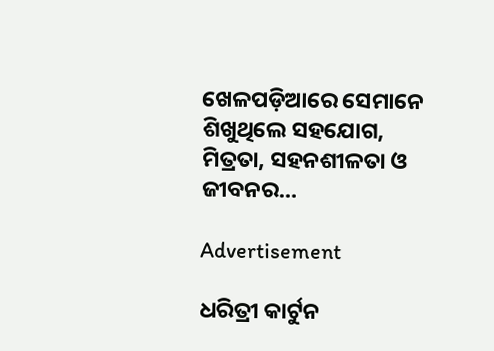ଖେଳପଡ଼ିଆରେ ସେମାନେ ଶିଖୁଥିଲେ ସହଯୋଗ, ମିତ୍ରତା, ସହନଶୀଳତା ଓ ଜୀବନର…

Advertisement

ଧରିତ୍ରୀ କାର୍ଟୁନ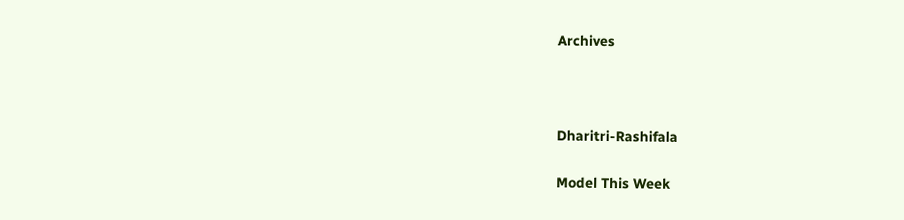Archives



Dharitri-Rashifala

Model This Week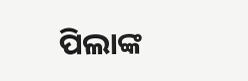ପିଲାଙ୍କ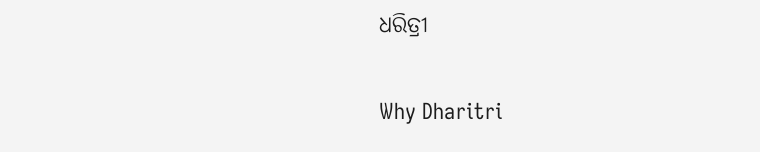ଧରିତ୍ରୀ

Why Dharitri